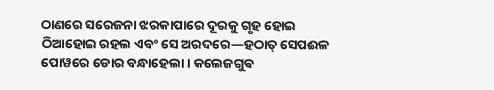ଠାଣରେ ସରେଜନା ଝରକାପାରେ ଦୂରକୁ ଗୃହ ହୋଇ ଠିଆହୋଇ ରହଲ ଏବଂ ସେ ଅରଦରେ—ହଠାତ୍ ସେପଈଳ ପୋୱରେ ଡୋର ବନ୍ଧାହେଲା । କଲେଜଗୁଵ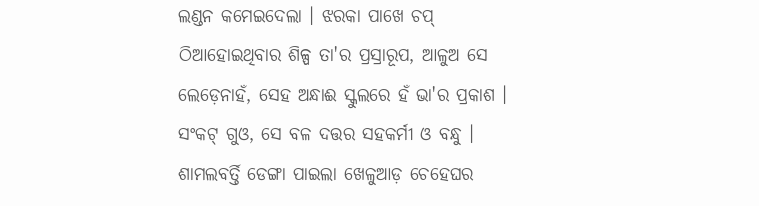ଲଣ୍ଡନ କମେଇଦେଲା । ଝରକା ପାଖେ ଚପ୍ ଠିଆହୋଇଥିବାର ଶିଳ୍ପ ତା'ର ପ୍ରସ୍ରାରୂପ, ଆଳୁଅ ସେ ଲେଡ଼େନାହଁ, ସେହ ଅନ୍ଧାଈ ସ୍କୁଲରେ ହଁ ଭା'ର ପ୍ରକାଶ ।
ସଂକଟ୍ ଗୁଓ, ସେ ବଳ ଦତ୍ତର ସହକର୍ମୀ ଓ ବନ୍ଧୁ ।
ଶାମଲବର୍ତ୍ତି ଡେଙ୍ଗା ପାଇଲା ଖେଳୁଆଡ଼ ଚେହେଘର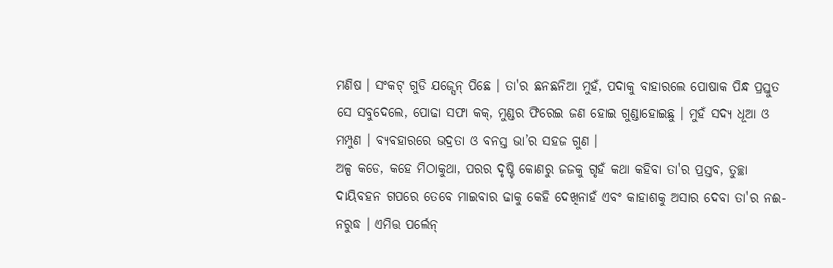ମଣିଷ । ସଂକଟ୍ ଗୁଡି ଯଜ୍ସେନ୍ ପିଛେ । ତା'ର ଛନଛନିଆ ମୁହଁ, ପଦାକୁ ବାହାରଲେ ପୋଷାକ ପିନ୍ଧ ପ୍ରସ୍ତୁତ ସେ ସବୁଦେଲେ, ପୋଢା ସଫା କକ୍, ମୁଣ୍ଡର ଫିରେଇ ଜଣ ହୋଇ ଗୁଣ୍ଡାହୋଇଛୁ । ମୁହଁ ସଦ୍ୟ ଧୂଆ ଓ ମମ୍ପୁଣ । ବ୍ୟବହାରରେ ଭଦ୍ରତା ଓ ବନସ୍ତ ଭା’ର ସହଜ ଗୁଣ ।
ଅଳ୍ପ କଡେ, କହେ ମିଠାକୁଥା, ପରର ଦୃଷ୍ଟି କୋଣରୁ ଜଜକୁ ଗୃହଁ କଥା କହିବା ତା'ର ପ୍ରସ୍ତବ, ତୁଚ୍ଛା ଦାୟିବହନ ଗପରେ ତେବେ ମାଇବାର ଢାକୁ କେହି ଦେଖିନାହଁ ଏବଂ କାହାଶକୁ ଅସାର ଦେବା ତା'ର ନଈ- ନରୁଦ୍ଧ । ଏମିତ୍ତ ପର୍ଲେନ୍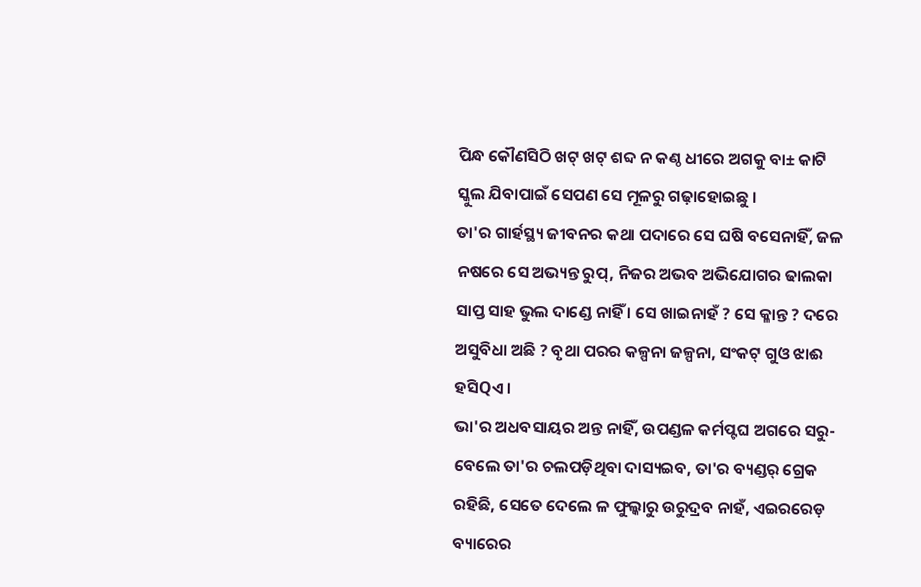ପିନ୍ଧ କୌଣସିଠି ଖଟ୍ ଖଟ୍ ଶବ୍ଦ ନ କଣ୍ଠ ଧୀରେ ଅଗକୁ ବା± କାଟି ସ୍କୁଲ ଯିବାପାଇଁ ସେପଣ ସେ ମୂଳରୁ ଗଢ଼ାହୋଇଛୁ ।
ତା'ର ଗାର୍ହସ୍ଥ୍ୟ ଜୀବନର କଥା ପଦାରେ ସେ ଘଷି ବସେନାହିଁ, ଜଳ ନଷରେ ସେ ଅଭ୍ୟନ୍ତ ରୁପ୍, ନିଜର ଅଭବ ଅଭିଯୋଗର ଢାଲକା ସାପ୍ତ ସାହ ଭୁଲ ଦାଣ୍ଡେ ନାହିଁ । ସେ ଖାଇନାହଁ ? ସେ କ୍ଳାନ୍ତ ? ଦରେ ଅସୁବିଧା ଅଛି ? ବୃଥା ପରର କଳ୍ପନା ଜଳ୍ପନା, ସଂକଟ୍ ଗୁଓ ଝାଈ ହସିQଏ ।
ଭା'ର ଅଧବସାୟର ଅନ୍ତ ନାହିଁ, ଉପଣ୍ଡଳ କର୍ମପ୍ଟଘ ଅଗରେ ସରୁ- ବେଲେ ତା'ର ଚଲପଡ଼ିଥିବା ଦାସ୍ୟଇବ, ତା'ର ବ୍ୟଣ୍ଡର୍ ଗ୍ରେକ ରହିଛି, ସେତେ ଦେଲେ ଳ ଫୁଲ୍କାରୁ ଉରୁଦ୍ରବ ନାହଁ, ଏଇରରେଡ଼ ବ୍ୟାରେର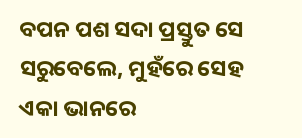ବପନ ପଶ ସଦା ପ୍ରସ୍ତୁତ ସେ ସରୁବେଲେ, ମୁହଁରେ ସେହ ଏକା ଭାନରେ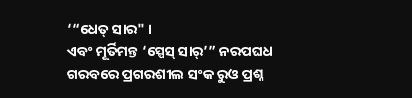‘“ଧେତ୍ ସାର" ।
ଏବଂ ମୂର୍ତିମନ୍ତ ‘ସ୍ପେସ୍ ସାର୍’” ନରପଘଧ ଗରବରେ ପ୍ରଗରଶୀଲ ସଂକ ରୁଓ ପ୍ରଶ୍ନ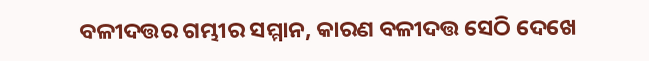ବଳୀଦତ୍ତର ଗମ୍ଭୀର ସମ୍ମାନ, କାରଣ ବଳୀଦତ୍ତ ସେଠି ଦେଖେ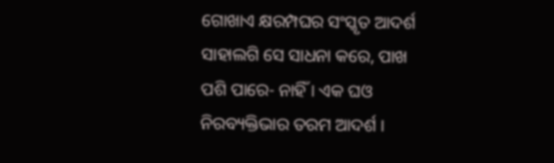ଗୋଖାଏ କ୍ଷରମ୍ପଘର ସଂସ୍କୃତ ଆଦର୍ଶ ସାହାଲଗି ସେ ସାଧନା କରେ, ପାଖ ପଶି ପାରେ- ନାହିଁ । ଏକ ଘଓ ନିରବ୍ୟକ୍ତିଭାର ତରମ ଆଦର୍ଶ ।